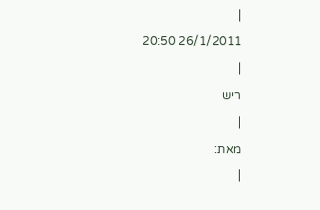|
26/1/2011 20:50
|
ריש
|
מאת:
|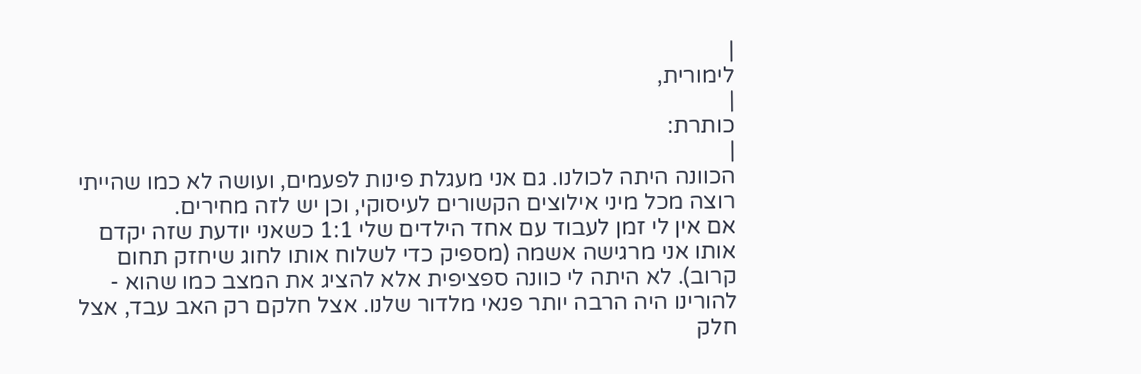|
לימורית,
|
כותרת:
|
הכוונה היתה לכולנו. גם אני מעגלת פינות לפעמים, ועושה לא כמו שהייתי רוצה מכל מיני אילוצים הקשורים לעיסוקי, וכן יש לזה מחירים.
אם אין לי זמן לעבוד עם אחד הילדים שלי 1:1 כשאני יודעת שזה יקדם אותו אני מרגישה אשמה (מספיק כדי לשלוח אותו לחוג שיחזק תחום קרוב). לא היתה לי כוונה ספציפית אלא להציג את המצב כמו שהוא - להורינו היה הרבה יותר פנאי מלדור שלנו. אצל חלקם רק האב עבד, אצל חלק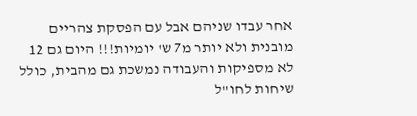אחר עבדו שניהם אבל עם הפסקת צהריים מובנית ולא יותר מ7 ש' יומיות!!! היום גם 12 לא מספיקות והעבודה נמשכת גם מהבית, כולל שיחות לחו"ל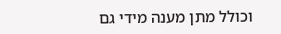וכולל מתן מענה מידי גם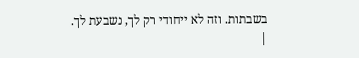בשבתות. וזה לא ייחודי רק לך, נשבעת לך.
|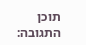תוכן התגובה: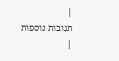|
תגובות נוספות
|